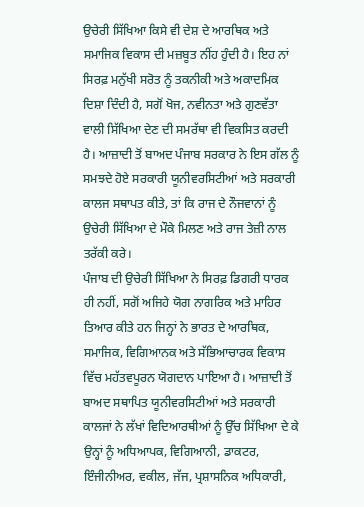ਉਚੇਰੀ ਸਿੱਖਿਆ ਕਿਸੇ ਵੀ ਦੇਸ਼ ਦੇ ਆਰਥਿਕ ਅਤੇ ਸਮਾਜਿਕ ਵਿਕਾਸ ਦੀ ਮਜ਼ਬੂਤ ਨੀਂਹ ਹੁੰਦੀ ਹੈ। ਇਹ ਨਾਂ ਸਿਰਫ਼ ਮਨੁੱਖੀ ਸਰੋਤ ਨੂੰ ਤਕਨੀਕੀ ਅਤੇ ਅਕਾਦਮਿਕ ਦਿਸ਼ਾ ਦਿੰਦੀ ਹੈ, ਸਗੋਂ ਖੋਜ, ਨਵੀਨਤਾ ਅਤੇ ਗੁਣਵੱਤਾ ਵਾਲੀ ਸਿੱਖਿਆ ਦੇਣ ਦੀ ਸਮਰੱਥਾ ਵੀ ਵਿਕਸਿਤ ਕਰਦੀ ਹੈ। ਆਜ਼ਾਦੀ ਤੋਂ ਬਾਅਦ ਪੰਜਾਬ ਸਰਕਾਰ ਨੇ ਇਸ ਗੱਲ ਨੂੰ ਸਮਝਦੇ ਹੋਏ ਸਰਕਾਰੀ ਯੂਨੀਵਰਸਿਟੀਆਂ ਅਤੇ ਸਰਕਾਰੀ ਕਾਲਜ ਸਥਾਪਤ ਕੀਤੇ, ਤਾਂ ਕਿ ਰਾਜ ਦੇ ਨੌਜਵਾਨਾਂ ਨੂੰ ਉਚੇਰੀ ਸਿੱਖਿਆ ਦੇ ਮੌਕੇ ਮਿਲਣ ਅਤੇ ਰਾਜ ਤੇਜ਼ੀ ਨਾਲ ਤਰੱਕੀ ਕਰੇ।
ਪੰਜਾਬ ਦੀ ਉਚੇਰੀ ਸਿੱਖਿਆ ਨੇ ਸਿਰਫ਼ ਡਿਗਰੀ ਧਾਰਕ ਹੀ ਨਹੀਂ, ਸਗੋਂ ਅਜਿਹੇ ਯੋਗ ਨਾਗਰਿਕ ਅਤੇ ਮਾਹਿਰ ਤਿਆਰ ਕੀਤੇ ਹਨ ਜਿਨ੍ਹਾਂ ਨੇ ਭਾਰਤ ਦੇ ਆਰਥਿਕ, ਸਮਾਜਿਕ, ਵਿਗਿਆਨਕ ਅਤੇ ਸੱਭਿਆਚਾਰਕ ਵਿਕਾਸ ਵਿੱਚ ਮਹੱਤਵਪੂਰਨ ਯੋਗਦਾਨ ਪਾਇਆ ਹੈ। ਆਜ਼ਾਦੀ ਤੋਂ ਬਾਅਦ ਸਥਾਪਿਤ ਯੂਨੀਵਰਸਿਟੀਆਂ ਅਤੇ ਸਰਕਾਰੀ ਕਾਲਜਾਂ ਨੇ ਲੱਖਾਂ ਵਿਦਿਆਰਥੀਆਂ ਨੂੰ ਉੱਚ ਸਿੱਖਿਆ ਦੇ ਕੇ ਉਨ੍ਹਾਂ ਨੂੰ ਅਧਿਆਪਕ, ਵਿਗਿਆਨੀ, ਡਾਕਟਰ, ਇੰਜੀਨੀਅਰ, ਵਕੀਲ, ਜੱਜ, ਪ੍ਰਸ਼ਾਸਨਿਕ ਅਧਿਕਾਰੀ,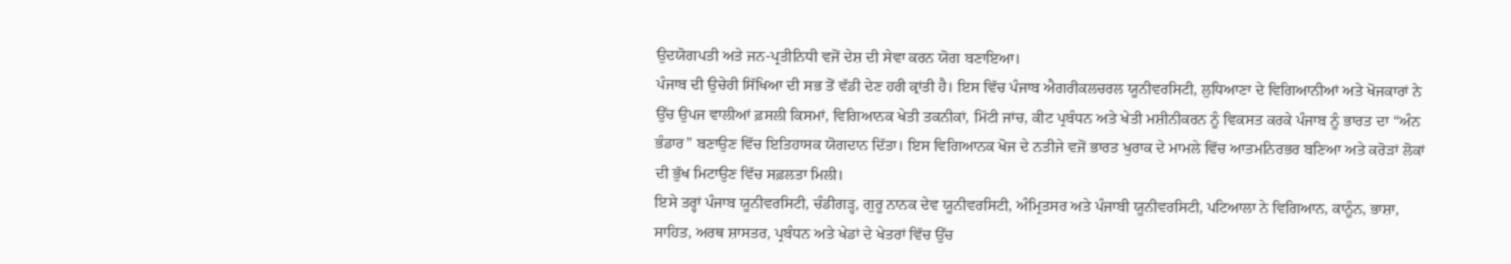ਉਦਯੋਗਪਤੀ ਅਤੇ ਜਨ-ਪ੍ਰਤੀਨਿਧੀ ਵਜੋਂ ਦੇਸ਼ ਦੀ ਸੇਵਾ ਕਰਨ ਯੋਗ ਬਣਾਇਆ।
ਪੰਜਾਬ ਦੀ ਉਚੇਰੀ ਸਿੱਖਿਆ ਦੀ ਸਭ ਤੋਂ ਵੱਡੀ ਦੇਣ ਹਰੀ ਕ੍ਰਾਂਤੀ ਹੈ। ਇਸ ਵਿੱਚ ਪੰਜਾਬ ਐਗਰੀਕਲਚਰਲ ਯੂਨੀਵਰਸਿਟੀ, ਲੁਧਿਆਣਾ ਦੇ ਵਿਗਿਆਨੀਆਂ ਅਤੇ ਖੋਜਕਾਰਾਂ ਨੇ ਉੱਚ ਉਪਜ ਵਾਲੀਆਂ ਫ਼ਸਲੀ ਕਿਸਮਾਂ, ਵਿਗਿਆਨਕ ਖੇਤੀ ਤਕਨੀਕਾਂ, ਮਿੱਟੀ ਜਾਂਚ, ਕੀਟ ਪ੍ਰਬੰਧਨ ਅਤੇ ਖੇਤੀ ਮਸ਼ੀਨੀਕਰਨ ਨੂੰ ਵਿਕਸਤ ਕਰਕੇ ਪੰਜਾਬ ਨੂੰ ਭਾਰਤ ਦਾ “ਅੰਨ ਭੰਡਾਰ” ਬਣਾਉਣ ਵਿੱਚ ਇਤਿਹਾਸਕ ਯੋਗਦਾਨ ਦਿੱਤਾ। ਇਸ ਵਿਗਿਆਨਕ ਖੋਜ ਦੇ ਨਤੀਜੇ ਵਜੋਂ ਭਾਰਤ ਖੁਰਾਕ ਦੇ ਮਾਮਲੇ ਵਿੱਚ ਆਤਮਨਿਰਭਰ ਬਣਿਆ ਅਤੇ ਕਰੋੜਾਂ ਲੋਕਾਂ ਦੀ ਭੁੱਖ ਮਿਟਾਉਣ ਵਿੱਚ ਸਫ਼ਲਤਾ ਮਿਲੀ।
ਇਸੇ ਤਰ੍ਹਾਂ ਪੰਜਾਬ ਯੂਨੀਵਰਸਿਟੀ, ਚੰਡੀਗੜ੍ਹ, ਗੁਰੂ ਨਾਨਕ ਦੇਵ ਯੂਨੀਵਰਸਿਟੀ, ਅੰਮ੍ਰਿਤਸਰ ਅਤੇ ਪੰਜਾਬੀ ਯੂਨੀਵਰਸਿਟੀ, ਪਟਿਆਲਾ ਨੇ ਵਿਗਿਆਨ, ਕਾਨੂੰਨ, ਭਾਸ਼ਾ, ਸਾਹਿਤ, ਅਰਥ ਸ਼ਾਸਤਰ, ਪ੍ਰਬੰਧਨ ਅਤੇ ਖੇਡਾਂ ਦੇ ਖੇਤਰਾਂ ਵਿੱਚ ਉੱਚ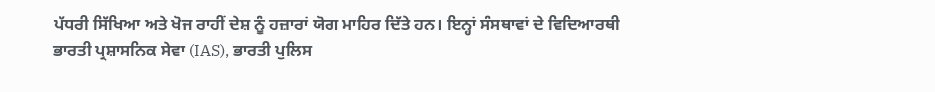ਪੱਧਰੀ ਸਿੱਖਿਆ ਅਤੇ ਖੋਜ ਰਾਹੀਂ ਦੇਸ਼ ਨੂੰ ਹਜ਼ਾਰਾਂ ਯੋਗ ਮਾਹਿਰ ਦਿੱਤੇ ਹਨ। ਇਨ੍ਹਾਂ ਸੰਸਥਾਵਾਂ ਦੇ ਵਿਦਿਆਰਥੀ ਭਾਰਤੀ ਪ੍ਰਸ਼ਾਸਨਿਕ ਸੇਵਾ (IAS), ਭਾਰਤੀ ਪੁਲਿਸ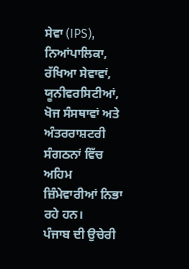ਸੇਵਾ (IPS), ਨਿਆਂਪਾਲਿਕਾ, ਰੱਖਿਆ ਸੇਵਾਵਾਂ, ਯੂਨੀਵਰਸਿਟੀਆਂ, ਖੋਜ ਸੰਸਥਾਵਾਂ ਅਤੇ ਅੰਤਰਰਾਸ਼ਟਰੀ ਸੰਗਠਨਾਂ ਵਿੱਚ ਅਹਿਮ ਜ਼ਿੰਮੇਵਾਰੀਆਂ ਨਿਭਾ ਰਹੇ ਹਨ।
ਪੰਜਾਬ ਦੀ ਉਚੇਰੀ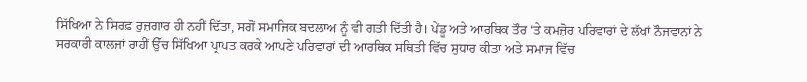ਸਿੱਖਿਆ ਨੇ ਸਿਰਫ਼ ਰੁਜ਼ਗਾਰ ਹੀ ਨਹੀਂ ਦਿੱਤਾ, ਸਗੋਂ ਸਮਾਜਿਕ ਬਦਲਾਅ ਨੂੰ ਵੀ ਗਤੀ ਦਿੱਤੀ ਹੈ। ਪੇਂਡੂ ਅਤੇ ਆਰਥਿਕ ਤੌਰ ‘ਤੇ ਕਮਜ਼ੋਰ ਪਰਿਵਾਰਾਂ ਦੇ ਲੱਖਾਂ ਨੌਜਵਾਨਾਂ ਨੇ ਸਰਕਾਰੀ ਕਾਲਜਾਂ ਰਾਹੀਂ ਉੱਚ ਸਿੱਖਿਆ ਪ੍ਰਾਪਤ ਕਰਕੇ ਆਪਣੇ ਪਰਿਵਾਰਾਂ ਦੀ ਆਰਥਿਕ ਸਥਿਤੀ ਵਿੱਚ ਸੁਧਾਰ ਕੀਤਾ ਅਤੇ ਸਮਾਜ ਵਿੱਚ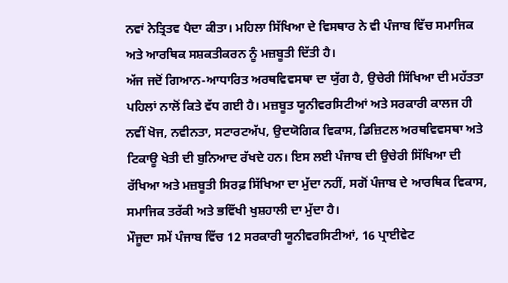ਨਵਾਂ ਨੇਤ੍ਰਿਤਵ ਪੈਦਾ ਕੀਤਾ। ਮਹਿਲਾ ਸਿੱਖਿਆ ਦੇ ਵਿਸਥਾਰ ਨੇ ਵੀ ਪੰਜਾਬ ਵਿੱਚ ਸਮਾਜਿਕ ਅਤੇ ਆਰਥਿਕ ਸਸ਼ਕਤੀਕਰਨ ਨੂੰ ਮਜ਼ਬੂਤੀ ਦਿੱਤੀ ਹੈ।
ਅੱਜ ਜਦੋਂ ਗਿਆਨ-ਆਧਾਰਿਤ ਅਰਥਵਿਵਸਥਾ ਦਾ ਯੁੱਗ ਹੈ, ਉਚੇਰੀ ਸਿੱਖਿਆ ਦੀ ਮਹੱਤਤਾ ਪਹਿਲਾਂ ਨਾਲੋਂ ਕਿਤੇ ਵੱਧ ਗਈ ਹੈ। ਮਜ਼ਬੂਤ ਯੂਨੀਵਰਸਿਟੀਆਂ ਅਤੇ ਸਰਕਾਰੀ ਕਾਲਜ ਹੀ ਨਵੀਂ ਖੋਜ, ਨਵੀਨਤਾ, ਸਟਾਰਟਅੱਪ, ਉਦਯੋਗਿਕ ਵਿਕਾਸ, ਡਿਜ਼ਿਟਲ ਅਰਥਵਿਵਸਥਾ ਅਤੇ ਟਿਕਾਊ ਖੇਤੀ ਦੀ ਬੁਨਿਆਦ ਰੱਖਦੇ ਹਨ। ਇਸ ਲਈ ਪੰਜਾਬ ਦੀ ਉਚੇਰੀ ਸਿੱਖਿਆ ਦੀ ਰੱਖਿਆ ਅਤੇ ਮਜ਼ਬੂਤੀ ਸਿਰਫ਼ ਸਿੱਖਿਆ ਦਾ ਮੁੱਦਾ ਨਹੀਂ, ਸਗੋਂ ਪੰਜਾਬ ਦੇ ਆਰਥਿਕ ਵਿਕਾਸ, ਸਮਾਜਿਕ ਤਰੱਕੀ ਅਤੇ ਭਵਿੱਖੀ ਖੁਸ਼ਹਾਲੀ ਦਾ ਮੁੱਦਾ ਹੈ।
ਮੌਜੂਦਾ ਸਮੇਂ ਪੰਜਾਬ ਵਿੱਚ 12 ਸਰਕਾਰੀ ਯੂਨੀਵਰਸਿਟੀਆਂ, 16 ਪ੍ਰਾਈਵੇਟ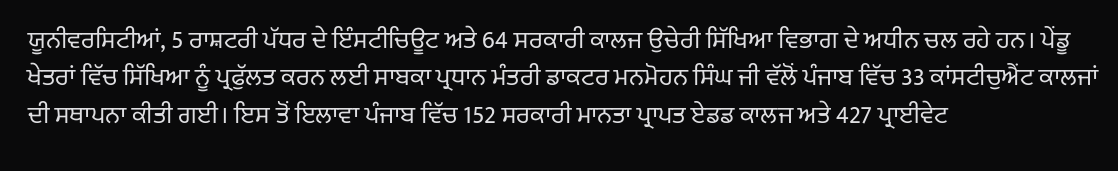ਯੂਨੀਵਰਸਿਟੀਆਂ, 5 ਰਾਸ਼ਟਰੀ ਪੱਧਰ ਦੇ ਇੰਸਟੀਚਿਊਟ ਅਤੇ 64 ਸਰਕਾਰੀ ਕਾਲਜ ਉਚੇਰੀ ਸਿੱਖਿਆ ਵਿਭਾਗ ਦੇ ਅਧੀਨ ਚਲ ਰਹੇ ਹਨ। ਪੇਂਡੂ ਖੇਤਰਾਂ ਵਿੱਚ ਸਿੱਖਿਆ ਨੂੰ ਪ੍ਰਫੁੱਲਤ ਕਰਨ ਲਈ ਸਾਬਕਾ ਪ੍ਰਧਾਨ ਮੰਤਰੀ ਡਾਕਟਰ ਮਨਮੋਹਨ ਸਿੰਘ ਜੀ ਵੱਲੋਂ ਪੰਜਾਬ ਵਿੱਚ 33 ਕਾਂਸਟੀਚੁਐਂਟ ਕਾਲਜਾਂ ਦੀ ਸਥਾਪਨਾ ਕੀਤੀ ਗਈ। ਇਸ ਤੋਂ ਇਲਾਵਾ ਪੰਜਾਬ ਵਿੱਚ 152 ਸਰਕਾਰੀ ਮਾਨਤਾ ਪ੍ਰਾਪਤ ਏਡਡ ਕਾਲਜ ਅਤੇ 427 ਪ੍ਰਾਈਵੇਟ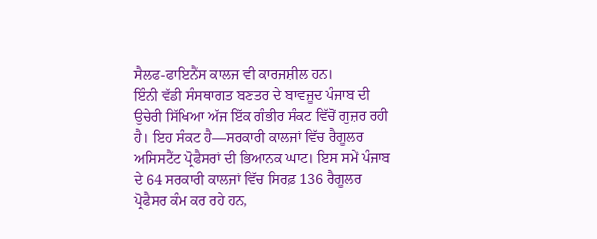ਸੈਲਫ-ਫਾਇਨੈਂਸ ਕਾਲਜ ਵੀ ਕਾਰਜਸ਼ੀਲ ਹਨ।
ਇੰਨੀ ਵੱਡੀ ਸੰਸਥਾਗਤ ਬਣਤਰ ਦੇ ਬਾਵਜੂਦ ਪੰਜਾਬ ਦੀ ਉਚੇਰੀ ਸਿੱਖਿਆ ਅੱਜ ਇੱਕ ਗੰਭੀਰ ਸੰਕਟ ਵਿੱਚੋਂ ਗੁਜ਼ਰ ਰਹੀ ਹੈ। ਇਹ ਸੰਕਟ ਹੈ—ਸਰਕਾਰੀ ਕਾਲਜਾਂ ਵਿੱਚ ਰੈਗੂਲਰ ਅਸਿਸਟੈਂਟ ਪ੍ਰੋਫੈਸਰਾਂ ਦੀ ਭਿਆਨਕ ਘਾਟ। ਇਸ ਸਮੇਂ ਪੰਜਾਬ ਦੇ 64 ਸਰਕਾਰੀ ਕਾਲਜਾਂ ਵਿੱਚ ਸਿਰਫ਼ 136 ਰੈਗੂਲਰ ਪ੍ਰੋਫੈਸਰ ਕੰਮ ਕਰ ਰਹੇ ਹਨ,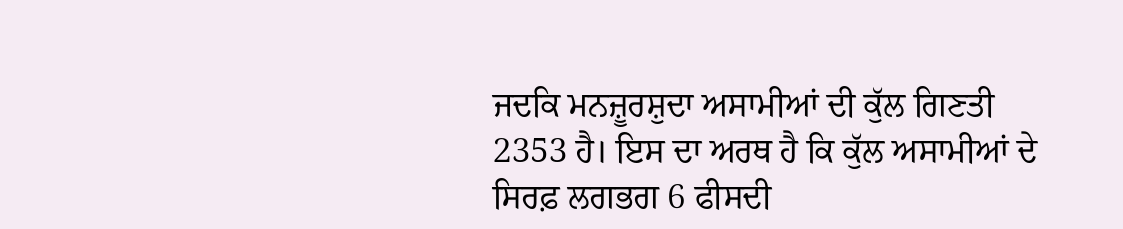ਜਦਕਿ ਮਨਜ਼ੂਰਸ਼ੁਦਾ ਅਸਾਮੀਆਂ ਦੀ ਕੁੱਲ ਗਿਣਤੀ 2353 ਹੈ। ਇਸ ਦਾ ਅਰਥ ਹੈ ਕਿ ਕੁੱਲ ਅਸਾਮੀਆਂ ਦੇ ਸਿਰਫ਼ ਲਗਭਗ 6 ਫੀਸਦੀ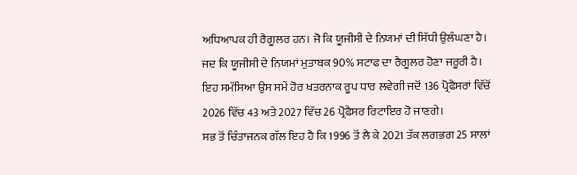ਅਧਿਆਪਕ ਹੀ ਰੈਗੂਲਰ ਹਨ। ਜੋ ਕਿ ਯੂਜੀਸੀ ਦੇ ਨਿਯਮਾਂ ਦੀ ਸਿੱਧੀ ਉਲੰਘਣਾ ਹੈ। ਜਦ ਕਿ ਯੂਜੀਸੀ ਦੇ ਨਿਯਮਾਂ ਮੁਤਾਬਕ 90% ਸਟਾਫ ਦਾ ਰੈਗੂਲਰ ਹੋਣਾ ਜਰੂਰੀ ਹੈ। ਇਹ ਸਮੱਸਿਆ ਉਸ ਸਮੇਂ ਹੋਰ ਖਤਰਨਾਕ ਰੂਪ ਧਾਰ ਲਵੇਗੀ ਜਦੋਂ 136 ਪ੍ਰੋਫੈਸਰਾਂ ਵਿੱਚੋਂ 2026 ਵਿੱਚ 43 ਅਤੇ 2027 ਵਿੱਚ 26 ਪ੍ਰੋਫੈਸਰ ਰਿਟਾਇਰ ਹੋ ਜਾਣਗੇ।
ਸਭ ਤੋਂ ਚਿੰਤਾਜਨਕ ਗੱਲ ਇਹ ਹੈ ਕਿ 1996 ਤੋਂ ਲੈ ਕੇ 2021 ਤੱਕ ਲਗਭਗ 25 ਸਾਲਾਂ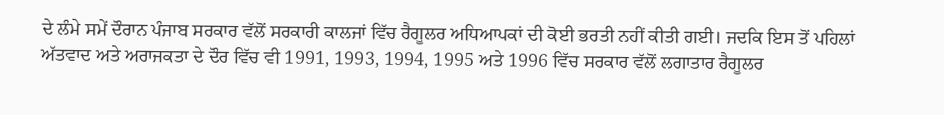ਦੇ ਲੰਮੇ ਸਮੇਂ ਦੌਰਾਨ ਪੰਜਾਬ ਸਰਕਾਰ ਵੱਲੋਂ ਸਰਕਾਰੀ ਕਾਲਜਾਂ ਵਿੱਚ ਰੈਗੂਲਰ ਅਧਿਆਪਕਾਂ ਦੀ ਕੋਈ ਭਰਤੀ ਨਹੀਂ ਕੀਤੀ ਗਈ। ਜਦਕਿ ਇਸ ਤੋਂ ਪਹਿਲਾਂ ਅੱਤਵਾਦ ਅਤੇ ਅਰਾਜਕਤਾ ਦੇ ਦੌਰ ਵਿੱਚ ਵੀ 1991, 1993, 1994, 1995 ਅਤੇ 1996 ਵਿੱਚ ਸਰਕਾਰ ਵੱਲੋਂ ਲਗਾਤਾਰ ਰੈਗੂਲਰ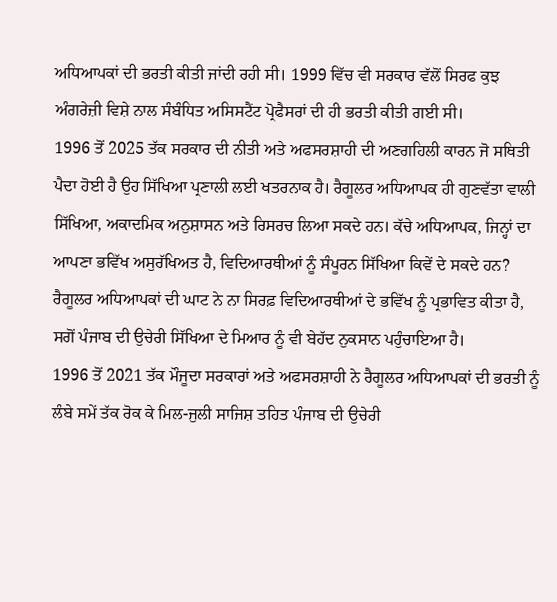ਅਧਿਆਪਕਾਂ ਦੀ ਭਰਤੀ ਕੀਤੀ ਜਾਂਦੀ ਰਹੀ ਸੀ। 1999 ਵਿੱਚ ਵੀ ਸਰਕਾਰ ਵੱਲੋਂ ਸਿਰਫ ਕੁਝ ਅੰਗਰੇਜ਼ੀ ਵਿਸ਼ੇ ਨਾਲ ਸੰਬੰਧਿਤ ਅਸਿਸਟੈਂਟ ਪ੍ਰੋਫੈਸਰਾਂ ਦੀ ਹੀ ਭਰਤੀ ਕੀਤੀ ਗਈ ਸੀ।
1996 ਤੋਂ 2025 ਤੱਕ ਸਰਕਾਰ ਦੀ ਨੀਤੀ ਅਤੇ ਅਫਸਰਸ਼ਾਹੀ ਦੀ ਅਣਗਹਿਲੀ ਕਾਰਨ ਜੋ ਸਥਿਤੀ ਪੈਦਾ ਹੋਈ ਹੈ ਉਹ ਸਿੱਖਿਆ ਪ੍ਰਣਾਲੀ ਲਈ ਖਤਰਨਾਕ ਹੈ। ਰੈਗੂਲਰ ਅਧਿਆਪਕ ਹੀ ਗੁਣਵੱਤਾ ਵਾਲੀ ਸਿੱਖਿਆ, ਅਕਾਦਮਿਕ ਅਨੁਸ਼ਾਸਨ ਅਤੇ ਰਿਸਰਚ ਲਿਆ ਸਕਦੇ ਹਨ। ਕੱਚੇ ਅਧਿਆਪਕ, ਜਿਨ੍ਹਾਂ ਦਾ ਆਪਣਾ ਭਵਿੱਖ ਅਸੁਰੱਖਿਅਤ ਹੈ, ਵਿਦਿਆਰਥੀਆਂ ਨੂੰ ਸੰਪੂਰਨ ਸਿੱਖਿਆ ਕਿਵੇਂ ਦੇ ਸਕਦੇ ਹਨ? ਰੈਗੂਲਰ ਅਧਿਆਪਕਾਂ ਦੀ ਘਾਟ ਨੇ ਨਾ ਸਿਰਫ਼ ਵਿਦਿਆਰਥੀਆਂ ਦੇ ਭਵਿੱਖ ਨੂੰ ਪ੍ਰਭਾਵਿਤ ਕੀਤਾ ਹੈ, ਸਗੋਂ ਪੰਜਾਬ ਦੀ ਉਚੇਰੀ ਸਿੱਖਿਆ ਦੇ ਮਿਆਰ ਨੂੰ ਵੀ ਬੇਹੱਦ ਨੁਕਸਾਨ ਪਹੁੰਚਾਇਆ ਹੈ।
1996 ਤੋਂ 2021 ਤੱਕ ਮੌਜੂਦਾ ਸਰਕਾਰਾਂ ਅਤੇ ਅਫਸਰਸ਼ਾਹੀ ਨੇ ਰੈਗੂਲਰ ਅਧਿਆਪਕਾਂ ਦੀ ਭਰਤੀ ਨੂੰ ਲੰਬੇ ਸਮੇਂ ਤੱਕ ਰੋਕ ਕੇ ਮਿਲ-ਜੁਲੀ ਸਾਜਿਸ਼ ਤਹਿਤ ਪੰਜਾਬ ਦੀ ਉਚੇਰੀ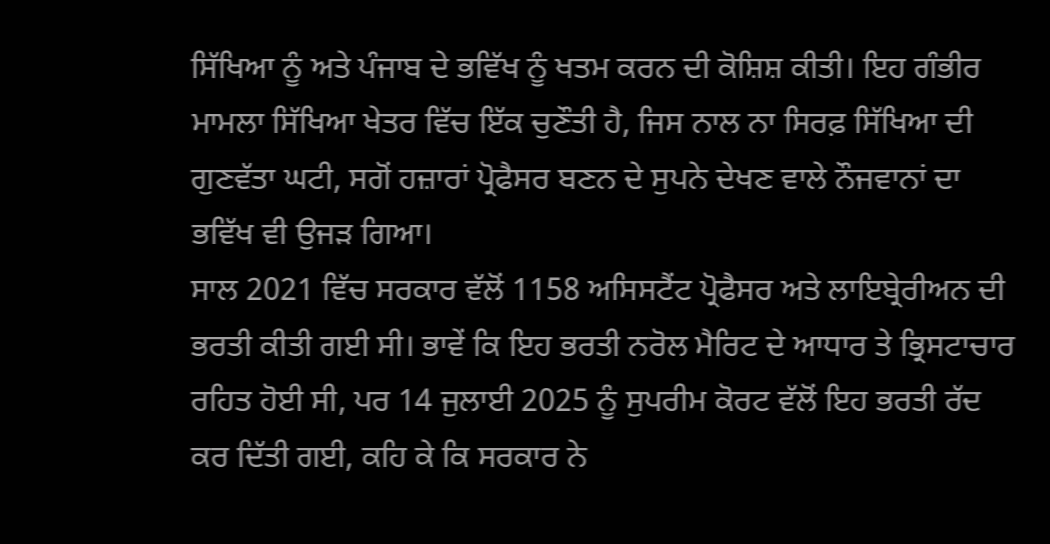ਸਿੱਖਿਆ ਨੂੰ ਅਤੇ ਪੰਜਾਬ ਦੇ ਭਵਿੱਖ ਨੂੰ ਖਤਮ ਕਰਨ ਦੀ ਕੋਸ਼ਿਸ਼ ਕੀਤੀ। ਇਹ ਗੰਭੀਰ ਮਾਮਲਾ ਸਿੱਖਿਆ ਖੇਤਰ ਵਿੱਚ ਇੱਕ ਚੁਣੌਤੀ ਹੈ, ਜਿਸ ਨਾਲ ਨਾ ਸਿਰਫ਼ ਸਿੱਖਿਆ ਦੀ ਗੁਣਵੱਤਾ ਘਟੀ, ਸਗੋਂ ਹਜ਼ਾਰਾਂ ਪ੍ਰੋਫੈਸਰ ਬਣਨ ਦੇ ਸੁਪਨੇ ਦੇਖਣ ਵਾਲੇ ਨੌਜਵਾਨਾਂ ਦਾ ਭਵਿੱਖ ਵੀ ਉਜੜ ਗਿਆ।
ਸਾਲ 2021 ਵਿੱਚ ਸਰਕਾਰ ਵੱਲੋਂ 1158 ਅਸਿਸਟੈਂਟ ਪ੍ਰੋਫੈਸਰ ਅਤੇ ਲਾਇਬ੍ਰੇਰੀਅਨ ਦੀ ਭਰਤੀ ਕੀਤੀ ਗਈ ਸੀ। ਭਾਵੇਂ ਕਿ ਇਹ ਭਰਤੀ ਨਰੋਲ ਮੈਰਿਟ ਦੇ ਆਧਾਰ ਤੇ ਭ੍ਰਿਸਟਾਚਾਰ ਰਹਿਤ ਹੋਈ ਸੀ, ਪਰ 14 ਜੁਲਾਈ 2025 ਨੂੰ ਸੁਪਰੀਮ ਕੋਰਟ ਵੱਲੋਂ ਇਹ ਭਰਤੀ ਰੱਦ ਕਰ ਦਿੱਤੀ ਗਈ, ਕਹਿ ਕੇ ਕਿ ਸਰਕਾਰ ਨੇ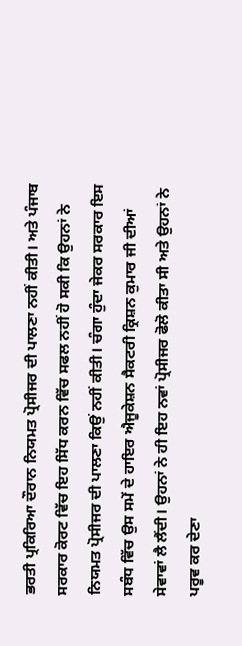ਭਰਤੀ ਪ੍ਰਕਿਰਿਆ ਦੌਰਾਨ ਨਿਯਮਤ ਪ੍ਰੋਸੀਜਰ ਦੀ ਪਾਲਣਾ ਨਹੀਂ ਕੀਤੀ। ਅਤੇ ਪੰਜਾਬ ਸਰਕਾਰ ਕੋਰਟ ਵਿੱਚ ਇਹ ਸਿੱਧ ਕਰਨ ਵਿੱਚ ਸਫਲ ਨਹੀਂ ਹੋ ਸਕੀ ਕਿ ਉਹਨਾਂ ਨੇ ਨਿਯਮਤ ਪ੍ਰੋਸੀਜਰ ਦੀ ਪਾਲਣਾ ਕਿਉਂ ਨਹੀਂ ਕੀਤੀ। ਚੰਗਾ ਹੁੰਦਾ ਜੇਕਰ ਸਰਕਾਰ ਇਸ ਸਬੰਧ ਵਿੱਚ ਉਸ ਸਮੇਂ ਦੇ ਹਾਇਰ ਐਜੂਕੇਸ਼ਨ ਸੈਕਟਰੀ ਕ੍ਰਿਸ਼ਨ ਕੁਮਾਰ ਜੀ ਦੀਆਂ ਸੇਵਾਵਾਂ ਲੈ ਲੈਂਦੀ। ਉਹਨਾਂ ਨੇ ਹੀ ਇਹ ਨਵਾਂ ਪ੍ਰੋਸੀਜਰ ਫੋਲੋ ਕੀਤਾ ਸੀ ਅਤੇ ਉਹਨਾਂ ਨੇ ਪਰੂਵ ਕਰ ਦੇਣਾ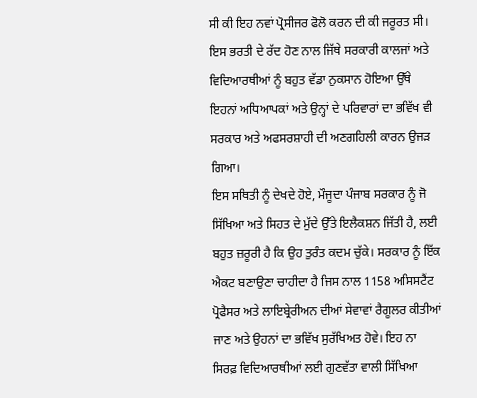ਸੀ ਕੀ ਇਹ ਨਵਾਂ ਪ੍ਰੋਸੀਜਰ ਫੋਲੋ ਕਰਨ ਦੀ ਕੀ ਜਰੂਰਤ ਸੀ। ਇਸ ਭਰਤੀ ਦੇ ਰੱਦ ਹੋਣ ਨਾਲ ਜਿੱਥੇ ਸਰਕਾਰੀ ਕਾਲਜਾਂ ਅਤੇ ਵਿਦਿਆਰਥੀਆਂ ਨੂੰ ਬਹੁਤ ਵੱਡਾ ਨੁਕਸਾਨ ਹੋਇਆ ਉੱਥੇ ਇਹਨਾਂ ਅਧਿਆਪਕਾਂ ਅਤੇ ਉਨ੍ਹਾਂ ਦੇ ਪਰਿਵਾਰਾਂ ਦਾ ਭਵਿੱਖ ਵੀ ਸਰਕਾਰ ਅਤੇ ਅਫਸਰਸ਼ਾਹੀ ਦੀ ਅਣਗਹਿਲੀ ਕਾਰਨ ਉਜੜ ਗਿਆ।
ਇਸ ਸਥਿਤੀ ਨੂੰ ਦੇਖਦੇ ਹੋਏ, ਮੌਜੂਦਾ ਪੰਜਾਬ ਸਰਕਾਰ ਨੂੰ ਜੋ ਸਿੱਖਿਆ ਅਤੇ ਸਿਹਤ ਦੇ ਮੁੱਦੇ ਉੱਤੇ ਇਲੈਕਸ਼ਨ ਜਿੱਤੀ ਹੈ, ਲਈ ਬਹੁਤ ਜ਼ਰੂਰੀ ਹੈ ਕਿ ਉਹ ਤੁਰੰਤ ਕਦਮ ਚੁੱਕੇ। ਸਰਕਾਰ ਨੂੰ ਇੱਕ ਐਕਟ ਬਣਾਉਣਾ ਚਾਹੀਦਾ ਹੈ ਜਿਸ ਨਾਲ 1158 ਅਸਿਸਟੈਂਟ ਪ੍ਰੋਫੈਸਰ ਅਤੇ ਲਾਇਬ੍ਰੇਰੀਅਨ ਦੀਆਂ ਸੇਵਾਵਾਂ ਰੈਗੂਲਰ ਕੀਤੀਆਂ ਜਾਣ ਅਤੇ ਉਹਨਾਂ ਦਾ ਭਵਿੱਖ ਸੁਰੱਖਿਅਤ ਹੋਵੇ। ਇਹ ਨਾ ਸਿਰਫ਼ ਵਿਦਿਆਰਥੀਆਂ ਲਈ ਗੁਣਵੱਤਾ ਵਾਲੀ ਸਿੱਖਿਆ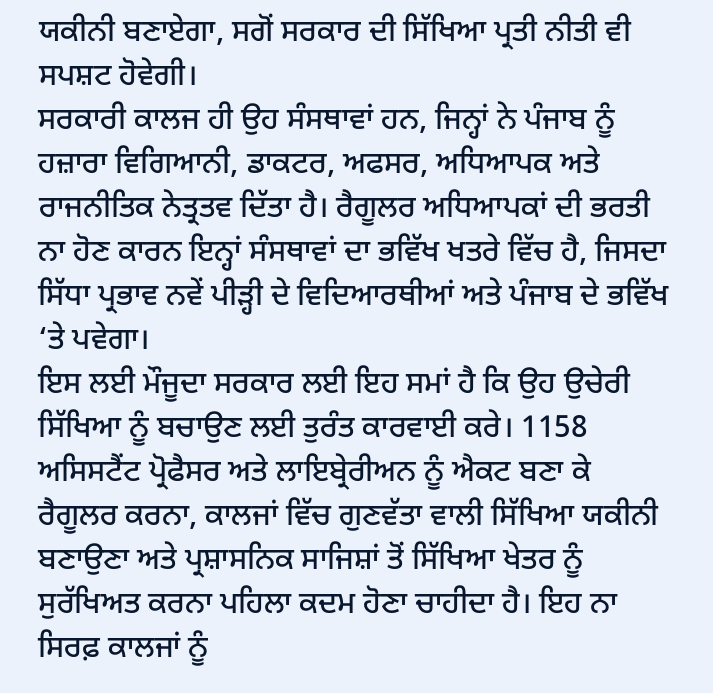ਯਕੀਨੀ ਬਣਾਏਗਾ, ਸਗੋਂ ਸਰਕਾਰ ਦੀ ਸਿੱਖਿਆ ਪ੍ਰਤੀ ਨੀਤੀ ਵੀ ਸਪਸ਼ਟ ਹੋਵੇਗੀ।
ਸਰਕਾਰੀ ਕਾਲਜ ਹੀ ਉਹ ਸੰਸਥਾਵਾਂ ਹਨ, ਜਿਨ੍ਹਾਂ ਨੇ ਪੰਜਾਬ ਨੂੰ ਹਜ਼ਾਰਾ ਵਿਗਿਆਨੀ, ਡਾਕਟਰ, ਅਫਸਰ, ਅਧਿਆਪਕ ਅਤੇ ਰਾਜਨੀਤਿਕ ਨੇਤ੍ਰਤਵ ਦਿੱਤਾ ਹੈ। ਰੈਗੂਲਰ ਅਧਿਆਪਕਾਂ ਦੀ ਭਰਤੀ ਨਾ ਹੋਣ ਕਾਰਨ ਇਨ੍ਹਾਂ ਸੰਸਥਾਵਾਂ ਦਾ ਭਵਿੱਖ ਖਤਰੇ ਵਿੱਚ ਹੈ, ਜਿਸਦਾ ਸਿੱਧਾ ਪ੍ਰਭਾਵ ਨਵੇਂ ਪੀੜ੍ਹੀ ਦੇ ਵਿਦਿਆਰਥੀਆਂ ਅਤੇ ਪੰਜਾਬ ਦੇ ਭਵਿੱਖ ‘ਤੇ ਪਵੇਗਾ।
ਇਸ ਲਈ ਮੌਜੂਦਾ ਸਰਕਾਰ ਲਈ ਇਹ ਸਮਾਂ ਹੈ ਕਿ ਉਹ ਉਚੇਰੀ ਸਿੱਖਿਆ ਨੂੰ ਬਚਾਉਣ ਲਈ ਤੁਰੰਤ ਕਾਰਵਾਈ ਕਰੇ। 1158 ਅਸਿਸਟੈਂਟ ਪ੍ਰੋਫੈਸਰ ਅਤੇ ਲਾਇਬ੍ਰੇਰੀਅਨ ਨੂੰ ਐਕਟ ਬਣਾ ਕੇ ਰੈਗੂਲਰ ਕਰਨਾ, ਕਾਲਜਾਂ ਵਿੱਚ ਗੁਣਵੱਤਾ ਵਾਲੀ ਸਿੱਖਿਆ ਯਕੀਨੀ ਬਣਾਉਣਾ ਅਤੇ ਪ੍ਰਸ਼ਾਸਨਿਕ ਸਾਜਿਸ਼ਾਂ ਤੋਂ ਸਿੱਖਿਆ ਖੇਤਰ ਨੂੰ ਸੁਰੱਖਿਅਤ ਕਰਨਾ ਪਹਿਲਾ ਕਦਮ ਹੋਣਾ ਚਾਹੀਦਾ ਹੈ। ਇਹ ਨਾ ਸਿਰਫ਼ ਕਾਲਜਾਂ ਨੂੰ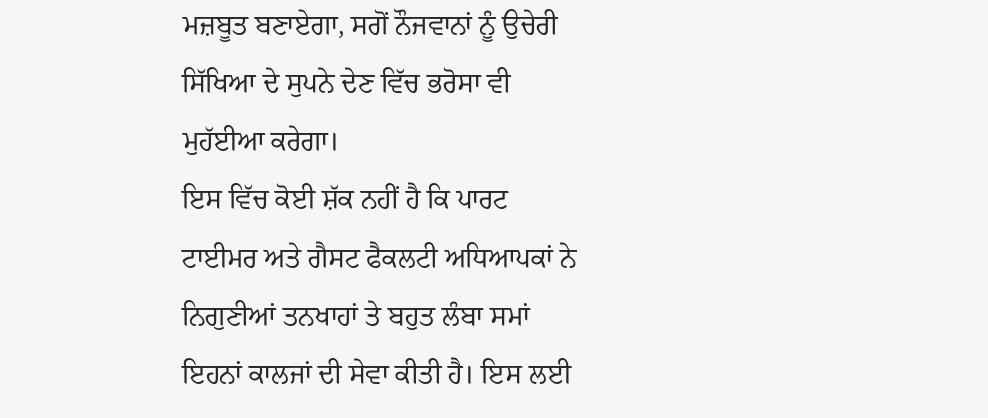ਮਜ਼ਬੂਤ ਬਣਾਏਗਾ, ਸਗੋਂ ਨੌਜਵਾਨਾਂ ਨੂੰ ਉਚੇਰੀ ਸਿੱਖਿਆ ਦੇ ਸੁਪਨੇ ਦੇਣ ਵਿੱਚ ਭਰੋਸਾ ਵੀ ਮੁਹੱਈਆ ਕਰੇਗਾ।
ਇਸ ਵਿੱਚ ਕੋਈ ਸ਼ੱਕ ਨਹੀਂ ਹੈ ਕਿ ਪਾਰਟ ਟਾਈਮਰ ਅਤੇ ਗੈਸਟ ਫੈਕਲਟੀ ਅਧਿਆਪਕਾਂ ਨੇ ਨਿਗੁਣੀਆਂ ਤਨਖਾਹਾਂ ਤੇ ਬਹੁਤ ਲੰਬਾ ਸਮਾਂ ਇਹਨਾਂ ਕਾਲਜਾਂ ਦੀ ਸੇਵਾ ਕੀਤੀ ਹੈ। ਇਸ ਲਈ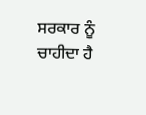ਸਰਕਾਰ ਨੂੰ ਚਾਹੀਦਾ ਹੈ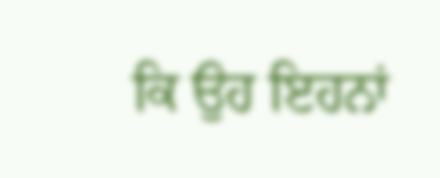ਕਿ ਉਹ ਇਹਨਾਂ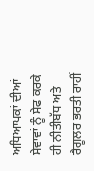ਅਧਿਆਪਕਾਂ ਦੀਆਂ ਸੇਵਾਵਾਂ ਨੂੰ ਸੇਫ ਕਰਕੇ ਹੀ ਨੀਤੀਬੱਧ ਅਤੇ ਰੈਗੂਲਰ ਭਰਤੀ ਰਾਹੀਂ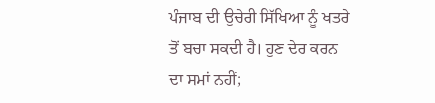ਪੰਜਾਬ ਦੀ ਉਚੇਰੀ ਸਿੱਖਿਆ ਨੂੰ ਖਤਰੇ ਤੋਂ ਬਚਾ ਸਕਦੀ ਹੈ। ਹੁਣ ਦੇਰ ਕਰਨ ਦਾ ਸਮਾਂ ਨਹੀਂ;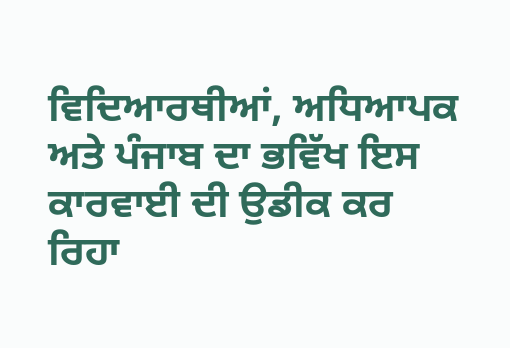ਵਿਦਿਆਰਥੀਆਂ, ਅਧਿਆਪਕ ਅਤੇ ਪੰਜਾਬ ਦਾ ਭਵਿੱਖ ਇਸ ਕਾਰਵਾਈ ਦੀ ਉਡੀਕ ਕਰ ਰਿਹਾ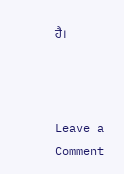ਹੈ।



Leave a Comment